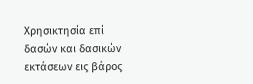Χρησικτησία επί δασών και δασικών εκτάσεων εις βάρος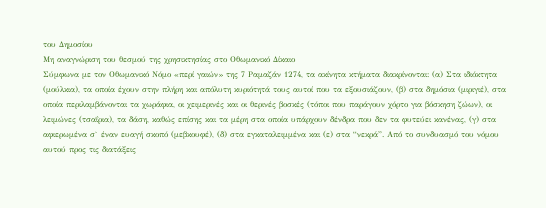του Δημοσίου
Μη αναγνώριση του θεσμού της χρησικτησίας στο Οθωμανικό Δίκαιο
Σύμφωνα με τον Οθωμανικό Νόμο «περί γαιών» της 7 Ραμαζάν 1274, τα ακίνητα κτήματα διακρίνονται: (α) Στα ιδιόκτητα (μούλκια), τα οποία έχουν στην πλήρη και απόλυτη κυριότητά τους αυτοί που τα εξουσιάζουν, (β) στα δημόσια (μιριγιέ), στα οποία περιλαμβάνονται τα χωράφια, οι χειμερινές και οι θερινές βοσκές (τόποι που παράγουν χόρτο για βόσκηση ζώων), οι λειμώνες (τσαΐρια), τα δάση, καθώς επίσης και τα μέρη στα οποία υπάρχουν δένδρα που δεν τα φυτεύει κανένας, (γ) στα αφιερωμένα σ` έναν ευαγή σκοπό (μεβκουφέ), (δ) στα εγκαταλειμμένα και (ε) στα “νεκρά”. Από το συνδυασμό του νόμου αυτού προς τις διατάξεις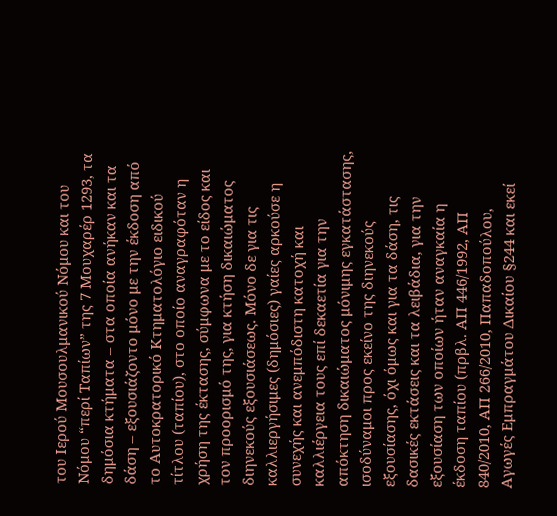του Ιερού Μουσουλμανικού Νόμου και του Νόμου “περί Ταπίων” της 7 Μουχαρέρ 1293, τα δημόσια κτήματα – στα οποία ανήκαν και τα δάση – εξουσιάζοντο μόνο με την έκδοση από το Αυτοκρατορικό Κτηματολόγιο ειδικού τίτλου (ταπίου), στο οποίο αναγραφόταν η χρήση της έκτασης, σύμφωνα με το είδος και τον προορισμό της, για κτήση δικαιώματος διηνεκούς εξουσιάσεως. Μόνο δε για τις καλλιεργήσιμες (δημόσιες) γαίες αρκούσε η συνεχής και ανεμπόδιστη κατοχή και καλλιέργεια τους επί δεκαετία για την απόκτηση δικαιώματος μόνιμης εγκατάστασης, ισοδύναμοι προς εκείνο της διηνεκούς εξουσίασης, όχι όμως και για τα δάση, τις δασικές εκτάσεις και τα λειβάδια, για την εξουσίαση των οποίων ήταν αναγκαία η έκδοση ταπίου (πρβλ. ΑΠ 446/1992, ΑΠ 840/2010, ΑΠ 266/2010, Παπαδοπούλου, Αγωγές Εμπραγμάτου Δικαίου §244 και εκεί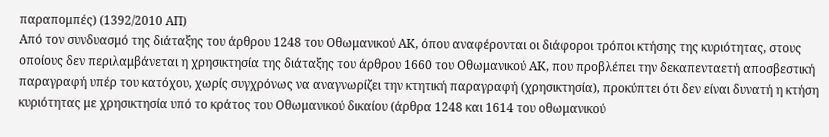παραπομπές) (1392/2010 ΑΠ)
Από τον συνδυασμό της διάταξης του άρθρου 1248 του Οθωμανικού ΑΚ, όπου αναφέρονται οι διάφοροι τρόποι κτήσης της κυριότητας, στους οποίους δεν περιλαμβάνεται η χρησικτησία της διάταξης του άρθρου 1660 του Οθωμανικού ΑΚ, που προβλέπει την δεκαπενταετή αποσβεστική παραγραφή υπέρ του κατόχου, χωρίς συγχρόνως να αναγνωρίζει την κτητική παραγραφή (χρησικτησία), προκύπτει ότι δεν είναι δυνατή η κτήση κυριότητας με χρησικτησία υπό το κράτος του Οθωμανικού δικαίου (άρθρα 1248 και 1614 του οθωμανικού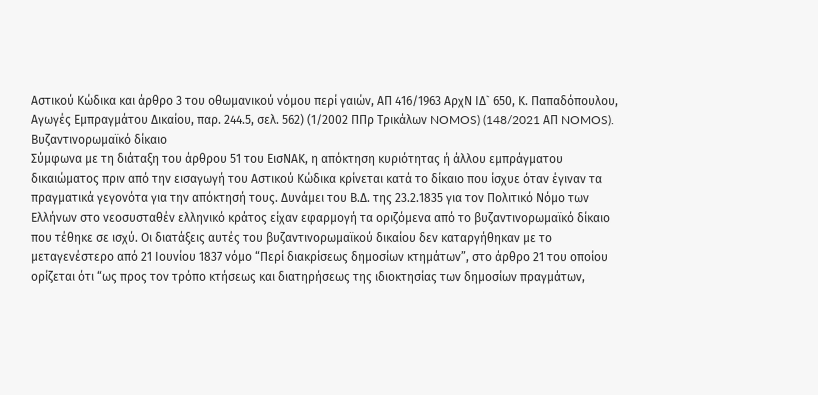Αστικού Κώδικα και άρθρο 3 του οθωμανικού νόμου περί γαιών, ΑΠ 416/1963 ΑρχΝ ΙΔ` 650, Κ. Παπαδόπουλου, Αγωγές Εμπραγμάτου Δικαίου, παρ. 244.5, σελ. 562) (1/2002 ΠΠρ Τρικάλων NOMOS) (148/2021 ΑΠ NOMOS).
Βυζαντινορωμαϊκό δίκαιο
Σύμφωνα με τη διάταξη του άρθρου 51 του ΕισΝΑΚ, η απόκτηση κυριότητας ή άλλου εμπράγματου δικαιώματος πριν από την εισαγωγή του Αστικού Κώδικα κρίνεται κατά το δίκαιο που ίσχυε όταν έγιναν τα πραγματικά γεγονότα για την απόκτησή τους. Δυνάμει του Β.Δ. της 23.2.1835 για τον Πολιτικό Νόμο των Ελλήνων στο νεοσυσταθέν ελληνικό κράτος είχαν εφαρμογή τα οριζόμενα από το βυζαντινορωμαϊκό δίκαιο που τέθηκε σε ισχύ. Οι διατάξεις αυτές του βυζαντινορωμαϊκού δικαίου δεν καταργήθηκαν με το μεταγενέστερο από 21 Ιουνίου 1837 νόμο “Περί διακρίσεως δημοσίων κτημάτων”, στο άρθρο 21 του οποίου ορίζεται ότι “ως προς τον τρόπο κτήσεως και διατηρήσεως της ιδιοκτησίας των δημοσίων πραγμάτων,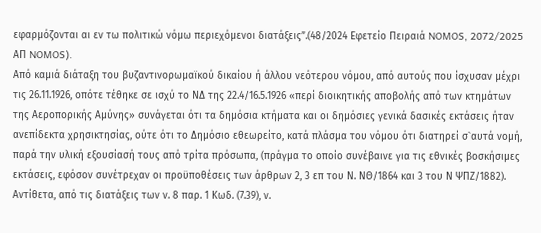εφαρμόζονται αι εν τω πολιτικώ νόμω περιεχόμενοι διατάξεις”.(48/2024 Εφετείο Πειραιά NOMOS, 2072/2025 ΑΠ NOMOS).
Από καμιά διάταξη του βυζαντινορωμαϊκού δικαίου ή άλλου νεότερου νόμου, από αυτούς που ίσχυσαν μέχρι τις 26.11.1926, οπότε τέθηκε σε ισχύ το ΝΔ της 22.4/16.5.1926 «περί διοικητικής αποβολής από των κτημάτων της Αεροπορικής Αμύνης» συνάγεται ότι τα δημόσια κτήματα και οι δημόσιες γενικά δασικές εκτάσεις ήταν ανεπίδεκτα χρησικτησίας, ούτε ότι το Δημόσιο εθεωρείτο, κατά πλάσμα του νόμου ότι διατηρεί σ`αυτά νομή, παρά την υλική εξουσίασή τους από τρίτα πρόσωπα, (πράγμα το οποίο συνέβαινε για τις εθνικές βοσκήσιμες εκτάσεις, εφόσον συνέτρεχαν οι προϋποθέσεις των άρθρων 2, 3 επ του Ν. ΝΘ/1864 και 3 του Ν ΨΠΖ/1882). Αντίθετα, από τις διατάξεις των ν. 8 παρ. 1 Κωδ. (7.39), ν.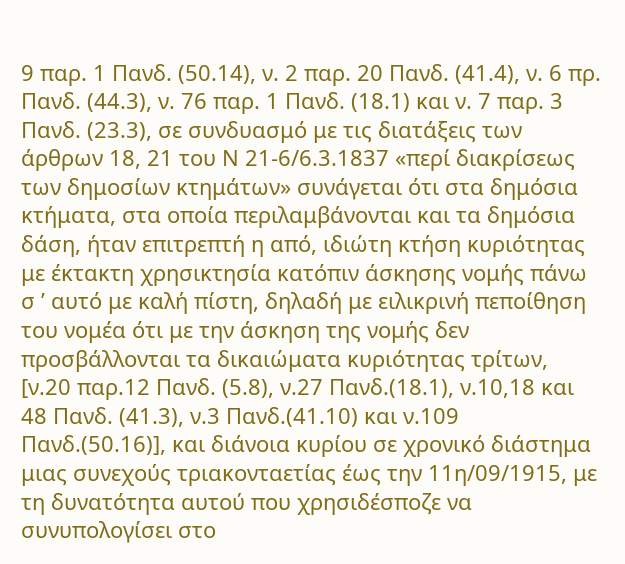9 παρ. 1 Πανδ. (50.14), ν. 2 παρ. 20 Πανδ. (41.4), ν. 6 πρ. Πανδ. (44.3), ν. 76 παρ. 1 Πανδ. (18.1) και ν. 7 παρ. 3 Πανδ. (23.3), σε συνδυασμό με τις διατάξεις των άρθρων 18, 21 του Ν 21-6/6.3.1837 «περί διακρίσεως των δημοσίων κτημάτων» συνάγεται ότι στα δημόσια κτήματα, στα οποία περιλαμβάνονται και τα δημόσια δάση, ήταν επιτρεπτή η από, ιδιώτη κτήση κυριότητας με έκτακτη χρησικτησία κατόπιν άσκησης νομής πάνω σ ’ αυτό με καλή πίστη, δηλαδή με ειλικρινή πεποίθηση του νομέα ότι με την άσκηση της νομής δεν προσβάλλονται τα δικαιώματα κυριότητας τρίτων, [ν.20 παρ.12 Πανδ. (5.8), ν.27 Πανδ.(18.1), ν.10,18 και 48 Πανδ. (41.3), ν.3 Πανδ.(41.10) και ν.109 Πανδ.(50.16)], και διάνοια κυρίου σε χρονικό διάστημα μιας συνεχούς τριακονταετίας έως την 11η/09/1915, με τη δυνατότητα αυτού που χρησιδέσποζε να συνυπολογίσει στο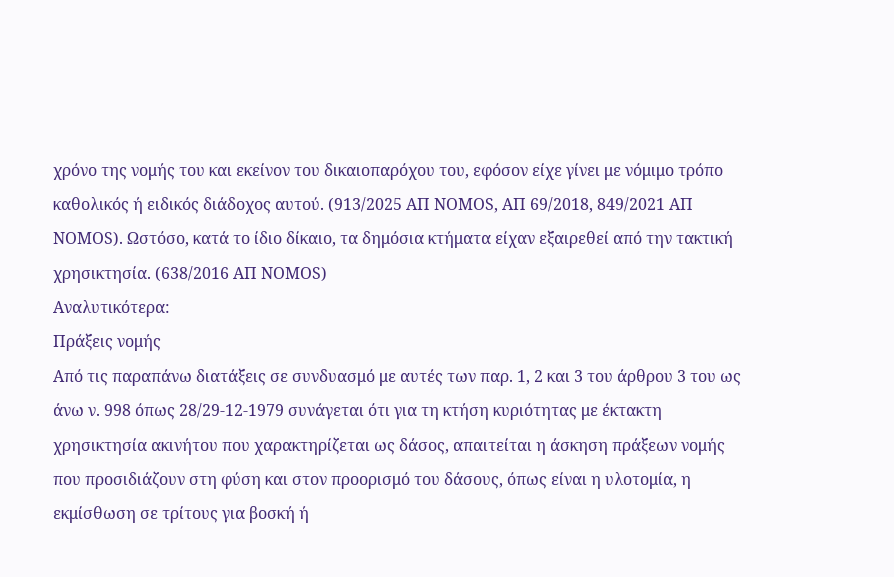χρόνο της νομής του και εκείνον του δικαιοπαρόχου του, εφόσον είχε γίνει με νόμιμο τρόπο καθολικός ή ειδικός διάδοχος αυτού. (913/2025 ΑΠ NOMOS, ΑΠ 69/2018, 849/2021 ΑΠ NOMOS). Ωστόσο, κατά το ίδιο δίκαιο, τα δημόσια κτήματα είχαν εξαιρεθεί από την τακτική χρησικτησία. (638/2016 ΑΠ NOMOS)
Αναλυτικότερα:
Πράξεις νομής
Από τις παραπάνω διατάξεις σε συνδυασμό με αυτές των παρ. 1, 2 και 3 του άρθρου 3 του ως άνω ν. 998 όπως 28/29-12-1979 συνάγεται ότι για τη κτήση κυριότητας με έκτακτη χρησικτησία ακινήτου που χαρακτηρίζεται ως δάσος, απαιτείται η άσκηση πράξεων νομής που προσιδιάζουν στη φύση και στον προορισμό του δάσους, όπως είναι η υλοτομία, η εκμίσθωση σε τρίτους για βοσκή ή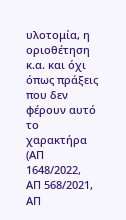υλοτομία, η οριοθέτηση κ.α. και όχι όπως πράξεις που δεν φέρουν αυτό το χαρακτήρα (ΑΠ 1648/2022, ΑΠ 568/2021, ΑΠ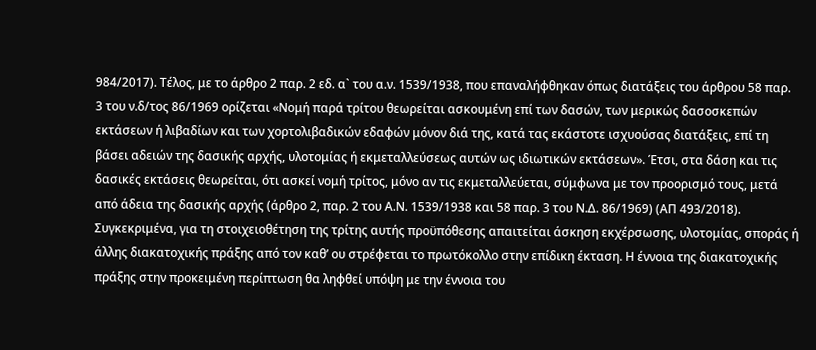984/2017). Τέλος, με το άρθρο 2 παρ. 2 εδ. α` του α.ν. 1539/1938, που επαναλήφθηκαν όπως διατάξεις του άρθρου 58 παρ. 3 του ν.δ/τος 86/1969 ορίζεται «Νομή παρά τρίτου θεωρείται ασκουμένη επί των δασών, των μερικώς δασοσκεπών εκτάσεων ή λιβαδίων και των χορτολιβαδικών εδαφών μόνον διά της, κατά τας εκάστοτε ισχυούσας διατάξεις, επί τη βάσει αδειών της δασικής αρχής, υλοτομίας ή εκμεταλλεύσεως αυτών ως ιδιωτικών εκτάσεων». Έτσι, στα δάση και τις δασικές εκτάσεις θεωρείται, ότι ασκεί νομή τρίτος, μόνο αν τις εκμεταλλεύεται, σύμφωνα με τον προορισμό τους, μετά από άδεια της δασικής αρχής (άρθρο 2, παρ. 2 του Α.Ν. 1539/1938 και 58 παρ. 3 του Ν.Δ. 86/1969) (ΑΠ 493/2018). Συγκεκριμένα, για τη στοιχειοθέτηση της τρίτης αυτής προϋπόθεσης απαιτείται άσκηση εκχέρσωσης, υλοτομίας, σποράς ή άλλης διακατοχικής πράξης από τον καθ’ ου στρέφεται το πρωτόκολλο στην επίδικη έκταση. Η έννοια της διακατοχικής πράξης στην προκειμένη περίπτωση θα ληφθεί υπόψη με την έννοια του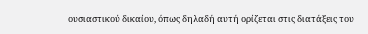ουσιαστικού δικαίου, όπως δηλαδή αυτή ορίζεται στις διατάξεις του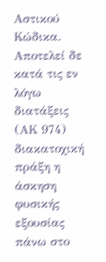Αστικού Κώδικα. Αποτελεί δε κατά τις εν λόγω διατάξεις (ΑΚ 974) διακατοχική πράξη η άσκηση φυσικής εξουσίας πάνω στο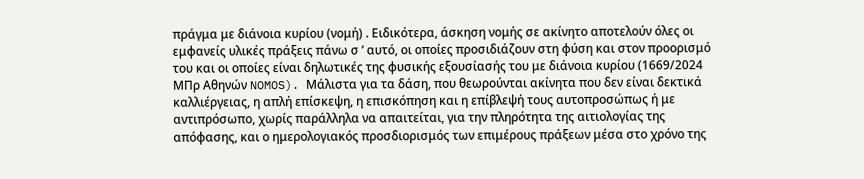πράγμα με διάνοια κυρίου (νομή) . Ειδικότερα, άσκηση νομής σε ακίνητο αποτελούν όλες οι εμφανείς υλικές πράξεις πάνω σ ’ αυτό, οι οποίες προσιδιάζουν στη φύση και στον προορισμό του και οι οποίες είναι δηλωτικές της φυσικής εξουσίασής του με διάνοια κυρίου (1669/2024 ΜΠρ Αθηνών NOMOS). Μάλιστα για τα δάση, που θεωρούνται ακίνητα που δεν είναι δεκτικά καλλιέργειας, η απλή επίσκεψη, η επισκόπηση και η επίβλεψή τους αυτοπροσώπως ή με αντιπρόσωπο, χωρίς παράλληλα να απαιτείται, για την πληρότητα της αιτιολογίας της απόφασης, και ο ημερολογιακός προσδιορισμός των επιμέρους πράξεων μέσα στο χρόνο της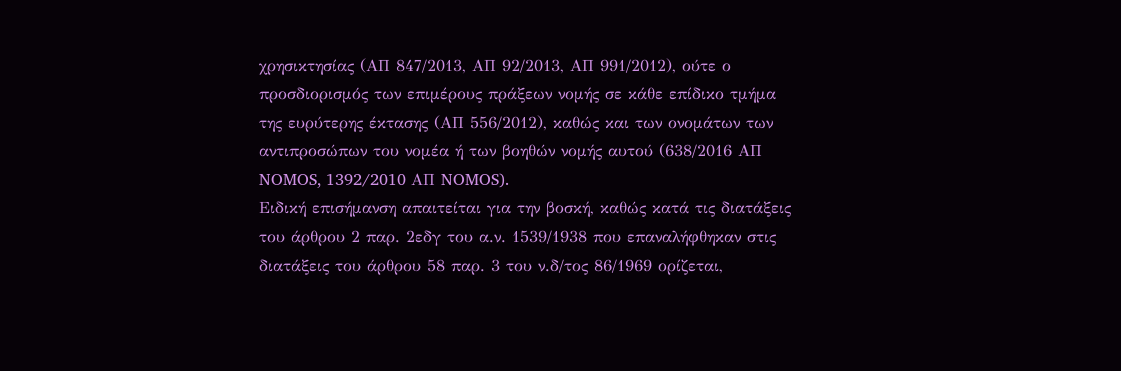χρησικτησίας (ΑΠ 847/2013, ΑΠ 92/2013, ΑΠ 991/2012), ούτε ο προσδιορισμός των επιμέρους πράξεων νομής σε κάθε επίδικο τμήμα της ευρύτερης έκτασης (ΑΠ 556/2012), καθώς και των ονομάτων των αντιπροσώπων του νομέα ή των βοηθών νομής αυτού (638/2016 ΑΠ NOMOS, 1392/2010 ΑΠ NOMOS).
Ειδική επισήμανση απαιτείται για την βοσκή, καθώς κατά τις διατάξεις του άρθρου 2 παρ. 2εδγ του α.ν. 1539/1938 που επαναλήφθηκαν στις διατάξεις του άρθρου 58 παρ. 3 του ν.δ/τος 86/1969 ορίζεται,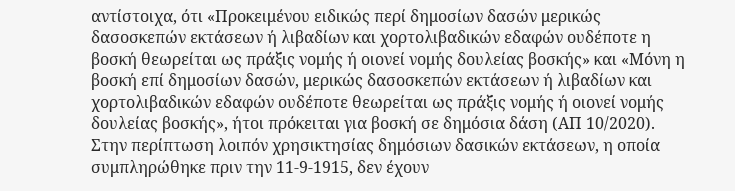αντίστοιχα, ότι «Προκειμένου ειδικώς περί δημοσίων δασών μερικώς δασοσκεπών εκτάσεων ή λιβαδίων και χορτολιβαδικών εδαφών ουδέποτε η βοσκή θεωρείται ως πράξις νομής ή οιονεί νομής δουλείας βοσκής» και «Μόνη η βοσκή επί δημοσίων δασών, μερικώς δασοσκεπών εκτάσεων ή λιβαδίων και χορτολιβαδικών εδαφών ουδέποτε θεωρείται ως πράξις νομής ή οιονεί νομής δουλείας βοσκής», ήτοι πρόκειται για βοσκή σε δημόσια δάση (ΑΠ 10/2020).
Στην περίπτωση λοιπόν χρησικτησίας δημόσιων δασικών εκτάσεων, η οποία συμπληρώθηκε πριν την 11-9-1915, δεν έχουν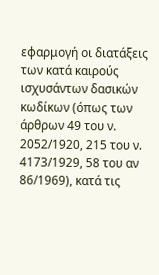εφαρμογή οι διατάξεις των κατά καιρούς ισχυσάντων δασικών κωδίκων (όπως των άρθρων 49 του ν. 2052/1920, 215 του ν. 4173/1929, 58 του αν 86/1969), κατά τις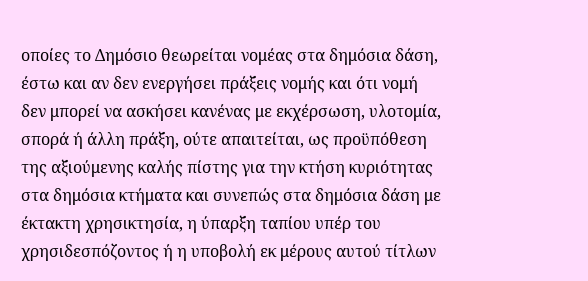οποίες το Δημόσιο θεωρείται νομέας στα δημόσια δάση, έστω και αν δεν ενεργήσει πράξεις νομής και ότι νομή δεν μπορεί να ασκήσει κανένας με εκχέρσωση, υλοτομία, σπορά ή άλλη πράξη, ούτε απαιτείται, ως προϋπόθεση της αξιούμενης καλής πίστης για την κτήση κυριότητας στα δημόσια κτήματα και συνεπώς στα δημόσια δάση με έκτακτη χρησικτησία, η ύπαρξη ταπίου υπέρ του χρησιδεσπόζοντος ή η υποβολή εκ μέρους αυτού τίτλων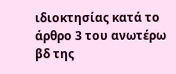ιδιοκτησίας κατά το άρθρο 3 του ανωτέρω βδ της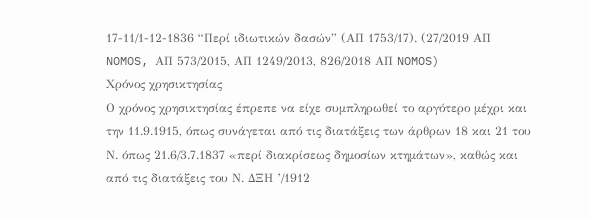17-11/1-12-1836 “Περί ιδιωτικών δασών” (ΑΠ 1753/17). (27/2019 ΑΠ NOMOS, ΑΠ 573/2015, ΑΠ 1249/2013, 826/2018 ΑΠ NOMOS)
Χρόνος χρησικτησίας
Ο χρόνος χρησικτησίας έπρεπε να είχε συμπληρωθεί το αργότερο μέχρι και την 11.9.1915, όπως συνάγεται από τις διατάξεις των άρθρων 18 και 21 του Ν. όπως 21.6/3.7.1837 «περί διακρίσεως δημοσίων κτημάτων», καθώς και από τις διατάξεις του Ν. ΔΞΗ ’/1912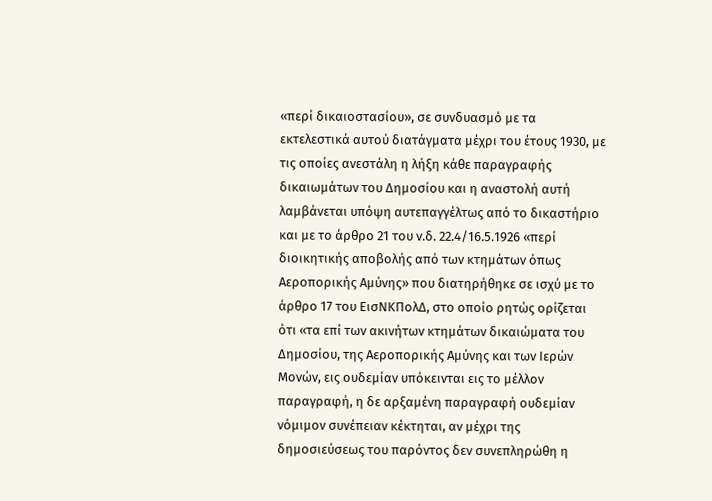«περί δικαιοστασίου», σε συνδυασμό με τα εκτελεστικά αυτού διατάγματα μέχρι του έτους 1930, με τις οποίες ανεστάλη η λήξη κάθε παραγραφής δικαιωμάτων του Δημοσίου και η αναστολή αυτή λαμβάνεται υπόψη αυτεπαγγέλτως από το δικαστήριο και με το άρθρο 21 του ν.δ. 22.4/16.5.1926 «περί διοικητικής αποβολής από των κτημάτων όπως Αεροπορικής Αμύνης» που διατηρήθηκε σε ισχύ με το άρθρο 17 του ΕισΝΚΠολΔ, στο οποίο ρητώς ορίζεται ότι «τα επί των ακινήτων κτημάτων δικαιώματα του Δημοσίου, της Αεροπορικής Αμύνης και των Ιερών Μονών, εις ουδεμίαν υπόκεινται εις το μέλλον παραγραφή, η δε αρξαμένη παραγραφή ουδεμίαν νόμιμον συνέπειαν κέκτηται, αν μέχρι της δημοσιεύσεως του παρόντος δεν συνεπληρώθη η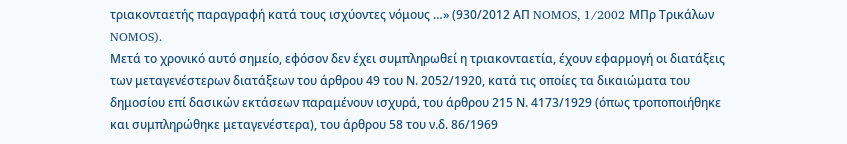τριακονταετής παραγραφή κατά τους ισχύοντες νόμους …» (930/2012 ΑΠ NOMOS, 1/2002 ΜΠρ Τρικάλων NOMOS).
Μετά το χρονικό αυτό σημείο, εφόσον δεν έχει συμπληρωθεί η τριακονταετία, έχουν εφαρμογή οι διατάξεις των μεταγενέστερων διατάξεων του άρθρου 49 του Ν. 2052/1920, κατά τις οποίες τα δικαιώματα του δημοσίου επί δασικών εκτάσεων παραμένουν ισχυρά, του άρθρου 215 Ν. 4173/1929 (όπως τροποποιήθηκε και συμπληρώθηκε μεταγενέστερα), του άρθρου 58 του ν.δ. 86/1969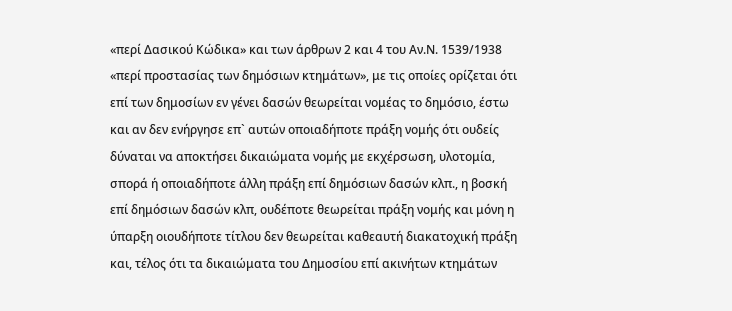«περί Δασικού Κώδικα» και των άρθρων 2 και 4 του Αν.Ν. 1539/1938 «περί προστασίας των δημόσιων κτημάτων», με τις οποίες ορίζεται ότι επί των δημοσίων εν γένει δασών θεωρείται νομέας το δημόσιο, έστω και αν δεν ενήργησε επ` αυτών οποιαδήποτε πράξη νομής ότι ουδείς δύναται να αποκτήσει δικαιώματα νομής με εκχέρσωση, υλοτομία, σπορά ή οποιαδήποτε άλλη πράξη επί δημόσιων δασών κλπ., η βοσκή επί δημόσιων δασών κλπ, ουδέποτε θεωρείται πράξη νομής και μόνη η ύπαρξη οιουδήποτε τίτλου δεν θεωρείται καθεαυτή διακατοχική πράξη και, τέλος ότι τα δικαιώματα του Δημοσίου επί ακινήτων κτημάτων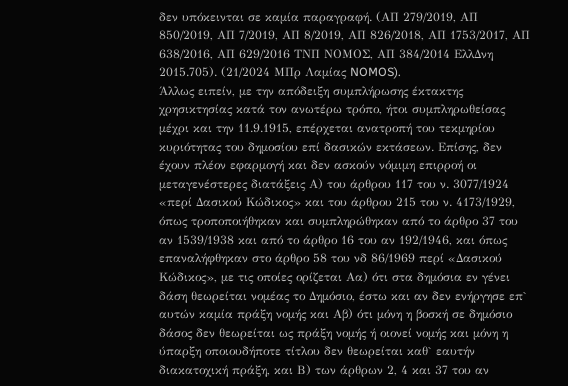δεν υπόκεινται σε καμία παραγραφή. (ΑΠ 279/2019, ΑΠ 850/2019, ΑΠ 7/2019, ΑΠ 8/2019, ΑΠ 826/2018, ΑΠ 1753/2017, ΑΠ 638/2016, ΑΠ 629/2016 ΤΝΠ ΝΟΜΟΣ, ΑΠ 384/2014 ΕλλΔνη 2015.705). (21/2024 ΜΠρ Λαμίας NOMOS).
Άλλως ειπείν, με την απόδειξη συμπλήρωσης έκτακτης χρησικτησίας κατά τον ανωτέρω τρόπο, ήτοι συμπληρωθείσας μέχρι και την 11.9.1915, επέρχεται ανατροπή του τεκμηρίου κυριότητας του δημοσίου επί δασικών εκτάσεων. Επίσης, δεν έχουν πλέον εφαρμογή και δεν ασκούν νόμιμη επιρροή οι μεταγενέστερες διατάξεις Α) του άρθρου 117 του ν. 3077/1924 «περί Δασικού Κώδικος» και του άρθρου 215 του ν. 4173/1929, όπως τροποποιήθηκαν και συμπληρώθηκαν από το άρθρο 37 του αν 1539/1938 και από το άρθρο 16 του αν 192/1946, και όπως επαναλήφθηκαν στο άρθρο 58 του νδ 86/1969 περί «Δασικού Κώδικος», με τις οποίες ορίζεται Αα) ότι στα δημόσια εν γένει δάση θεωρείται νομέας το Δημόσιο, έστω και αν δεν ενήργησε επ` αυτών καμία πράξη νομής και Αβ) ότι μόνη η βοσκή σε δημόσιο δάσος δεν θεωρείται ως πράξη νομής ή οιονεί νομής και μόνη η ύπαρξη οποιουδήποτε τίτλου δεν θεωρείται καθ` εαυτήν διακατοχική πράξη, και Β) των άρθρων 2, 4 και 37 του αν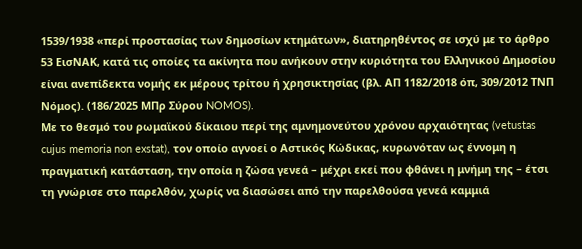1539/1938 «περί προστασίας των δημοσίων κτημάτων», διατηρηθέντος σε ισχύ με το άρθρο 53 ΕισΝΑΚ, κατά τις οποίες τα ακίνητα που ανήκουν στην κυριότητα του Ελληνικού Δημοσίου είναι ανεπίδεκτα νομής εκ μέρους τρίτου ή χρησικτησίας (βλ. ΑΠ 1182/2018 όπ, 309/2012 ΤΝΠ Νόμος). (186/2025 ΜΠρ Σύρου NOMOS).
Με το θεσμό του ρωμαϊκού δίκαιου περί της αμνημονεύτου χρόνου αρχαιότητας (vetustas cujus memoria non exstat), τον οποίο αγνοεί ο Αστικός Κώδικας, κυρωνόταν ως έννομη η πραγματική κατάσταση, την οποία η ζώσα γενεά – μέχρι εκεί που φθάνει η μνήμη της – έτσι τη γνώρισε στο παρελθόν, χωρίς να διασώσει από την παρελθούσα γενεά καμμιά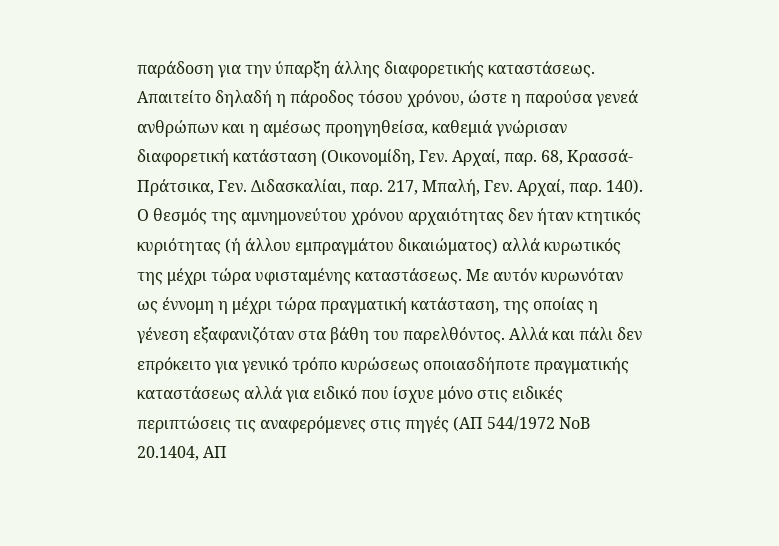παράδοση για την ύπαρξη άλλης διαφορετικής καταστάσεως. Απαιτείτο δηλαδή η πάροδος τόσου χρόνου, ώστε η παρούσα γενεά ανθρώπων και η αμέσως προηγηθείσα, καθεμιά γνώρισαν διαφορετική κατάσταση (Οικονομίδη, Γεν. Αρχαί, παρ. 68, Κρασσά-Πράτσικα, Γεν. Διδασκαλίαι, παρ. 217, Μπαλή, Γεν. Αρχαί, παρ. 140). Ο θεσμός της αμνημονεύτου χρόνου αρχαιότητας δεν ήταν κτητικός κυριότητας (ή άλλου εμπραγμάτου δικαιώματος) αλλά κυρωτικός της μέχρι τώρα υφισταμένης καταστάσεως. Με αυτόν κυρωνόταν ως έννομη η μέχρι τώρα πραγματική κατάσταση, της οποίας η γένεση εξαφανιζόταν στα βάθη του παρελθόντος. Αλλά και πάλι δεν επρόκειτο για γενικό τρόπο κυρώσεως οποιασδήποτε πραγματικής καταστάσεως αλλά για ειδικό που ίσχυε μόνο στις ειδικές περιπτώσεις τις αναφερόμενες στις πηγές (ΑΠ 544/1972 ΝοΒ 20.1404, ΑΠ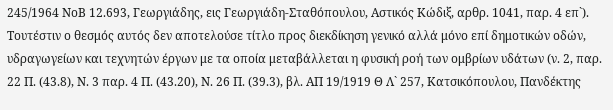245/1964 ΝοΒ 12.693, Γεωργιάδης, εις Γεωργιάδη-Σταθόπουλου, Αστικός Κώδιξ, αρθρ. 1041, παρ. 4 επ`). Τουτέστιν ο θεσμός αυτός δεν αποτελούσε τίτλο προς διεκδίκηση γενικό αλλά μόνο επί δημοτικών οδών, υδραγωγείων και τεχνητών έργων με τα οποία μεταβάλλεται η φυσική ροή των ομβρίων υδάτων (ν. 2, παρ. 22 Π. (43.8), Ν. 3 παρ. 4 Π. (43.20), Ν. 26 Π. (39.3), βλ. ΑΠ 19/1919 Θ Λ` 257, Κατσικόπουλου, Πανδέκτης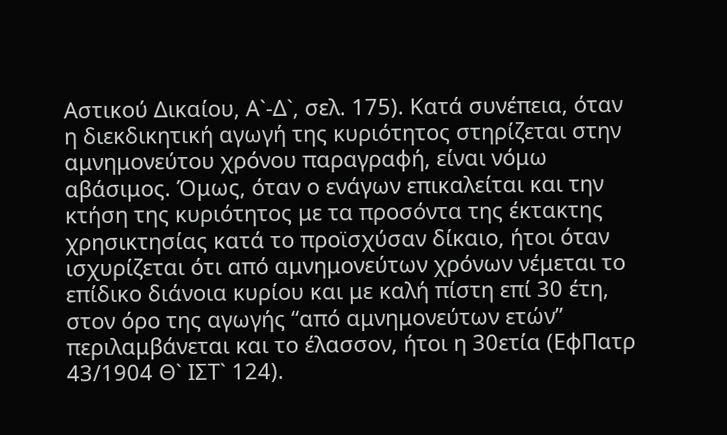Αστικού Δικαίου, Α`-Δ`, σελ. 175). Κατά συνέπεια, όταν η διεκδικητική αγωγή της κυριότητος στηρίζεται στην αμνημονεύτου χρόνου παραγραφή, είναι νόμω αβάσιμος. Όμως, όταν ο ενάγων επικαλείται και την κτήση της κυριότητος με τα προσόντα της έκτακτης χρησικτησίας κατά το προϊσχύσαν δίκαιο, ήτοι όταν ισχυρίζεται ότι από αμνημονεύτων χρόνων νέμεται το επίδικο διάνοια κυρίου και με καλή πίστη επί 30 έτη, στον όρο της αγωγής “από αμνημονεύτων ετών” περιλαμβάνεται και το έλασσον, ήτοι η 30ετία (ΕφΠατρ 43/1904 Θ` ΙΣΤ` 124).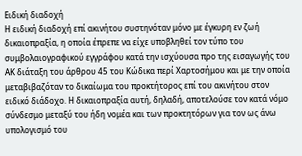Ειδική διαδοχή
Η ειδική διαδοχή επί ακινήτου συστηνόταν μόνο με έγκυρη εν ζωή δικαιοπραξία, η οποία έπρεπε να είχε υποβληθεί τον τύπο του συμβολαιογραφικού εγγράφου κατά την ισχύουσα προ της εισαγωγής του ΑΚ διάταξη του άρθρου 45 του Κώδικα περί Χαρτοσήμου και με την οποία μεταβιβαζόταν το δικαίωμα του προκτήτορος επί του ακινήτου στον ειδικό διάδοχο. Η δικαιοπραξία αυτή, δηλαδή, αποτελούσε τον κατά νόμο σύνδεσμο μεταξύ του ήδη νομέα και των προκτητόρων για τον ως άνω υπολογισμό του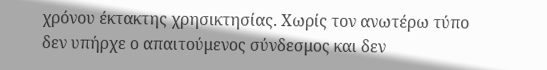χρόνου έκτακτης χρησικτησίας. Χωρίς τον ανωτέρω τύπο δεν υπήρχε ο απαιτούμενος σύνδεσμος και δεν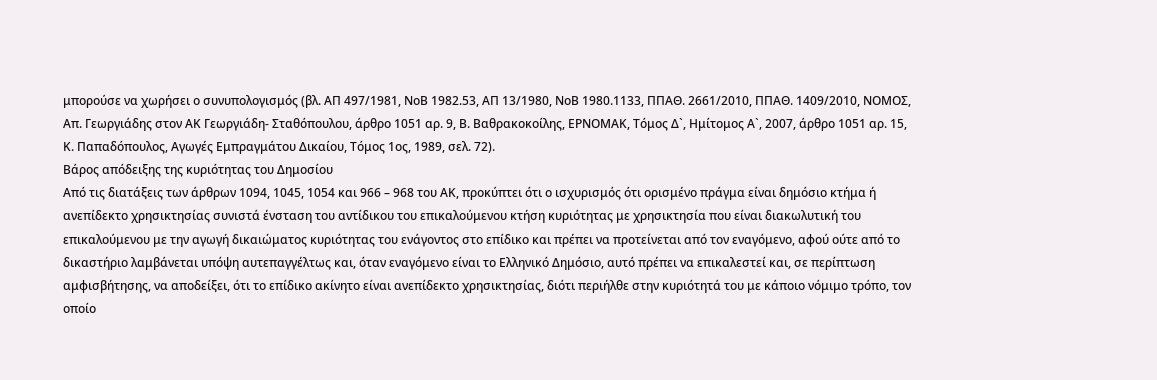μπορούσε να χωρήσει ο συνυπολογισμός (βλ. ΑΠ 497/1981, ΝοΒ 1982.53, ΑΠ 13/1980, ΝοΒ 1980.1133, ΠΠΑΘ. 2661/2010, ΠΠΑΘ. 1409/2010, ΝΟΜΟΣ, Απ. Γεωργιάδης στον ΑΚ Γεωργιάδη- Σταθόπουλου, άρθρο 1051 αρ. 9, Β. Βαθρακοκοίλης, ΕΡΝΟΜΑΚ, Τόμος Δ`, Ημίτομος Α`, 2007, άρθρο 1051 αρ. 15, Κ. Παπαδόπουλος, Αγωγές Εμπραγμάτου Δικαίου, Τόμος 1ος, 1989, σελ. 72).
Βάρος απόδειξης της κυριότητας του Δημοσίου
Από τις διατάξεις των άρθρων 1094, 1045, 1054 και 966 – 968 του ΑΚ, προκύπτει ότι ο ισχυρισμός ότι ορισμένο πράγμα είναι δημόσιο κτήμα ή ανεπίδεκτο χρησικτησίας συνιστά ένσταση του αντίδικου του επικαλούμενου κτήση κυριότητας με χρησικτησία που είναι διακωλυτική του επικαλούμενου με την αγωγή δικαιώματος κυριότητας του ενάγοντος στο επίδικο και πρέπει να προτείνεται από τον εναγόμενο, αφού ούτε από το δικαστήριο λαμβάνεται υπόψη αυτεπαγγέλτως και, όταν εναγόμενο είναι το Ελληνικό Δημόσιο, αυτό πρέπει να επικαλεστεί και, σε περίπτωση αμφισβήτησης, να αποδείξει, ότι το επίδικο ακίνητο είναι ανεπίδεκτο χρησικτησίας, διότι περιήλθε στην κυριότητά του με κάποιο νόμιμο τρόπο, τον οποίο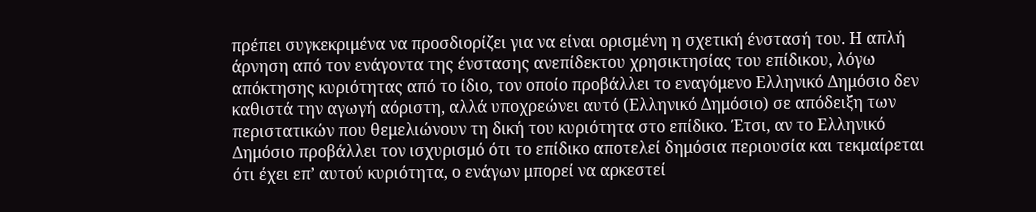πρέπει συγκεκριμένα να προσδιορίζει για να είναι ορισμένη η σχετική ένστασή του. Η απλή άρνηση από τον ενάγοντα της ένστασης ανεπίδεκτου χρησικτησίας του επίδικου, λόγω απόκτησης κυριότητας από το ίδιο, τον οποίο προβάλλει το εναγόμενο Ελληνικό Δημόσιο δεν καθιστά την αγωγή αόριστη, αλλά υποχρεώνει αυτό (Ελληνικό Δημόσιο) σε απόδειξη των περιστατικών που θεμελιώνουν τη δική του κυριότητα στο επίδικο. Έτσι, αν το Ελληνικό Δημόσιο προβάλλει τον ισχυρισμό ότι το επίδικο αποτελεί δημόσια περιουσία και τεκμαίρεται ότι έχει επ’ αυτού κυριότητα, ο ενάγων μπορεί να αρκεστεί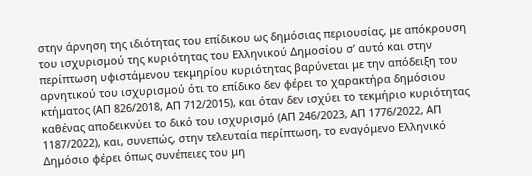στην άρνηση της ιδιότητας του επίδικου ως δημόσιας περιουσίας, με απόκρουση του ισχυρισμού της κυριότητας του Ελληνικού Δημοσίου σ’ αυτό και στην περίπτωση υφιστάμενου τεκμηρίου κυριότητας βαρύνεται με την απόδειξη του αρνητικού του ισχυρισμού ότι το επίδικο δεν φέρει το χαρακτήρα δημόσιου κτήματος (ΑΠ 826/2018, ΑΠ 712/2015), και όταν δεν ισχύει το τεκμήριο κυριότητας καθένας αποδεικνύει το δικό του ισχυρισμό (ΑΠ 246/2023, ΑΠ 1776/2022, ΑΠ 1187/2022), και, συνεπώς, στην τελευταία περίπτωση, το εναγόμενο Ελληνικό Δημόσιο φέρει όπως συνέπειες του μη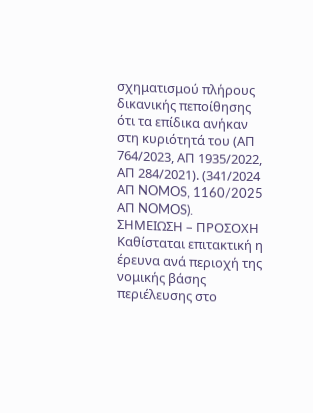σχηματισμού πλήρους δικανικής πεποίθησης ότι τα επίδικα ανήκαν στη κυριότητά του (ΑΠ 764/2023, ΑΠ 1935/2022, ΑΠ 284/2021). (341/2024 ΑΠ NOMOS, 1160/2025 ΑΠ NOMOS).
ΣΗΜΕΙΩΣΗ – ΠΡΟΣΟΧΗ
Καθίσταται επιτακτική η έρευνα ανά περιοχή της νομικής βάσης περιέλευσης στο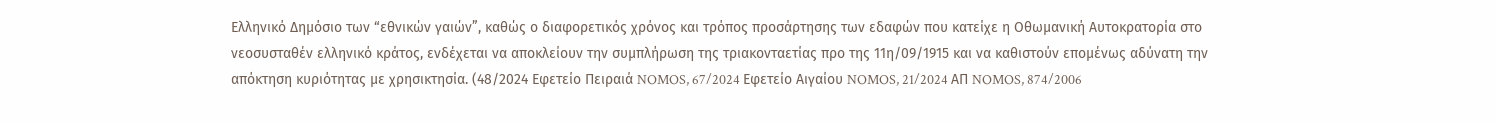Ελληνικό Δημόσιο των “εθνικών γαιών”, καθώς ο διαφορετικός χρόνος και τρόπος προσάρτησης των εδαφών που κατείχε η Οθωμανική Αυτοκρατορία στο νεοσυσταθέν ελληνικό κράτος, ενδέχεται να αποκλείουν την συμπλήρωση της τριακονταετίας προ της 11η/09/1915 και να καθιστούν επομένως αδύνατη την απόκτηση κυριότητας με χρησικτησία. (48/2024 Εφετείο Πειραιά NOMOS, 67/2024 Εφετείο Αιγαίου NOMOS, 21/2024 ΑΠ NOMOS, 874/2006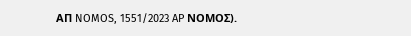ΑΠ NOMOS, 1551/2023 AP ΝΟΜΟΣ).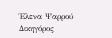Έλενα Ψαρρού
Δικηγόρος